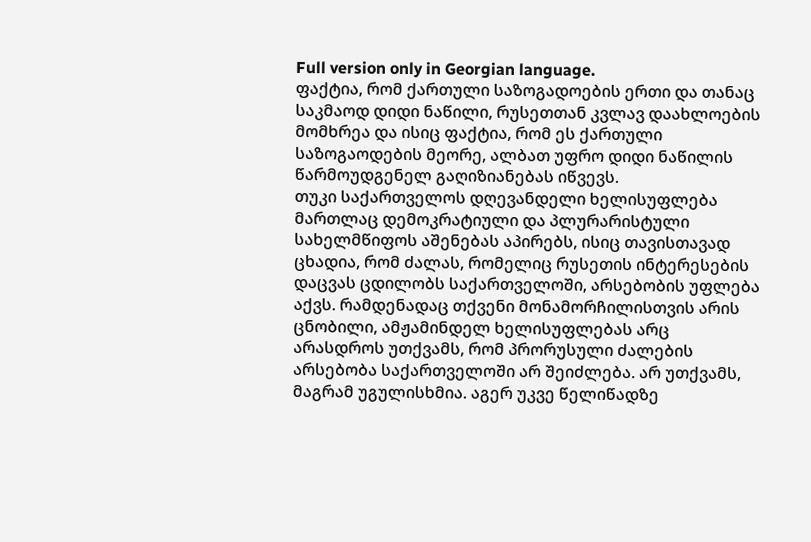Full version only in Georgian language.
ფაქტია, რომ ქართული საზოგადოების ერთი და თანაც საკმაოდ დიდი ნაწილი, რუსეთთან კვლავ დაახლოების მომხრეა და ისიც ფაქტია, რომ ეს ქართული საზოგაოდების მეორე, ალბათ უფრო დიდი ნაწილის წარმოუდგენელ გაღიზიანებას იწვევს.
თუკი საქართველოს დღევანდელი ხელისუფლება მართლაც დემოკრატიული და პლურარისტული სახელმწიფოს აშენებას აპირებს, ისიც თავისთავად ცხადია, რომ ძალას, რომელიც რუსეთის ინტერესების დაცვას ცდილობს საქართველოში, არსებობის უფლება აქვს. რამდენადაც თქვენი მონამორჩილისთვის არის ცნობილი, ამჟამინდელ ხელისუფლებას არც არასდროს უთქვამს, რომ პრორუსული ძალების არსებობა საქართველოში არ შეიძლება. არ უთქვამს, მაგრამ უგულისხმია. აგერ უკვე წელიწადზე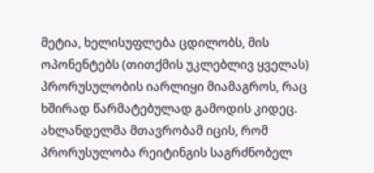მეტია, ხელისუფლება ცდილობს, მის ოპონენტებს (თითქმის უკლებლივ ყველას) პრორუსულობის იარლიყი მიამაგროს, რაც ხშირად წარმატებულად გამოდის კიდეც. ახლანდელმა მთავრობამ იცის, რომ პრორუსულობა რეიტინგის საგრძნობელ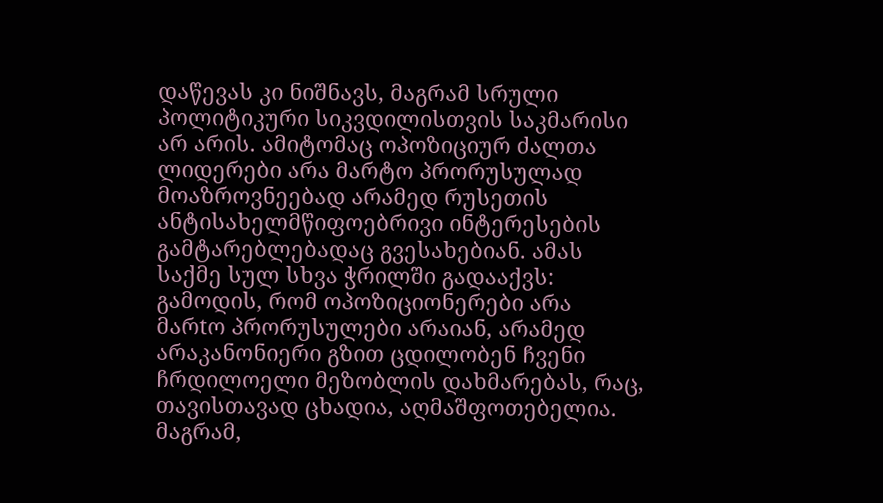დაწევას კი ნიშნავს, მაგრამ სრული პოლიტიკური სიკვდილისთვის საკმარისი არ არის. ამიტომაც ოპოზიციურ ძალთა ლიდერები არა მარტო პრორუსულად მოაზროვნეებად არამედ რუსეთის ანტისახელმწიფოებრივი ინტერესების გამტარებლებადაც გვესახებიან. ამას საქმე სულ სხვა ჭრილში გადააქვს: გამოდის, რომ ოპოზიციონერები არა მარtო პრორუსულები არაიან, არამედ არაკანონიერი გზით ცდილობენ ჩვენი ჩრდილოელი მეზობლის დახმარებას, რაც, თავისთავად ცხადია, აღმაშფოთებელია.
მაგრამ,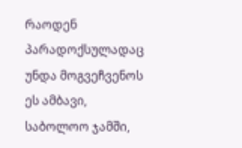რაოდენ პარადოქსულადაც უნდა მოგვეჩვენოს ეს ამბავი, საბოლოო ჯამში,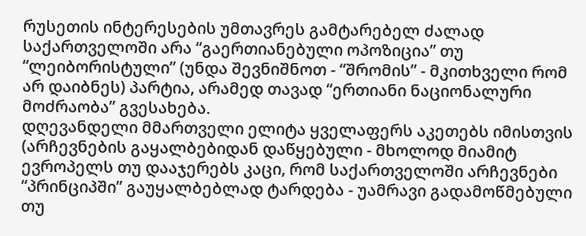რუსეთის ინტერესების უმთავრეს გამტარებელ ძალად საქართველოში არა “გაერთიანებული ოპოზიცია” თუ “ლეიბორისტული” (უნდა შევნიშნოთ - “შრომის” - მკითხველი რომ არ დაიბნეს) პარტია, არამედ თავად “ერთიანი ნაციონალური მოძრაობა” გვესახება.
დღევანდელი მმართველი ელიტა ყველაფერს აკეთებს იმისთვის (არჩევნების გაყალბებიდან დაწყებული - მხოლოდ მიამიტ ევროპელს თუ დააჯერებს კაცი, რომ საქართველოში არჩევნები “პრინციპში” გაუყალბებლად ტარდება - უამრავი გადამოწმებული თუ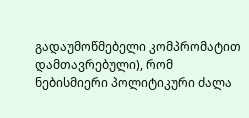გადაუმოწმებელი კომპრომატით დამთავრებული), რომ ნებისმიერი პოლიტიკური ძალა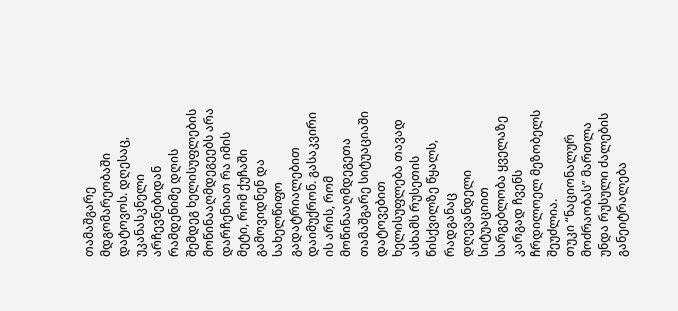თამაშგარე მდგომარეობაში დატოვოს. დღესაც,
უკანასკნელი არჩევნებიდან რამდენიმე დღის შემდეგ ხელისუფლების მოწინააღმდეგეებს არა დარჩენიათ რა იმის მეტი, რომ ქუჩაში გამოვიდნენ და სახელწიფო გადატრიალებით დაიმუქრონ. გასაკვირი ის არის, რომ მოწინააღმდეგეთა თამაშგარე სიტუაციაში დატოვებით ხელისუფლება თავად ასხამს რუსეთის წისქვილზე წყალს, რადგანაც დღევანდელი სიტუაციით სარგებლობა ყველაზე კარგად ჩვენს ჩრდილოელ მეზობელს შეუძლია.
თუკი “ნაციონალურ მოძრაობას” მართლა უნდა რუსული ძალების განეიტრალება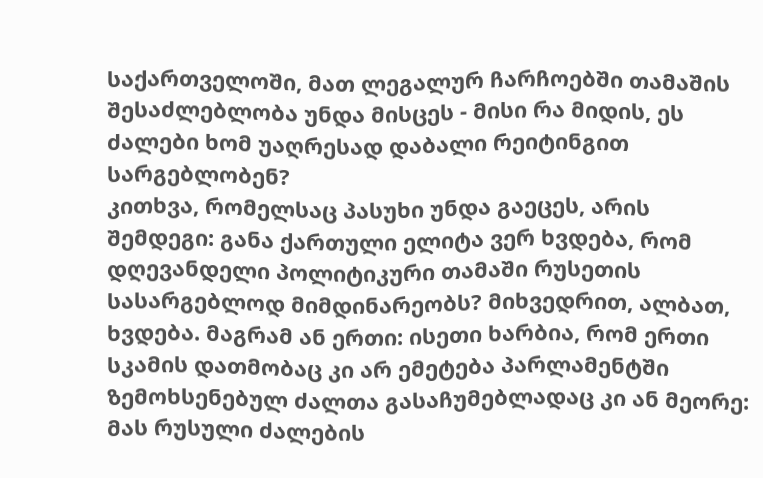საქართველოში, მათ ლეგალურ ჩარჩოებში თამაშის შესაძლებლობა უნდა მისცეს - მისი რა მიდის, ეს ძალები ხომ უაღრესად დაბალი რეიტინგით სარგებლობენ?
კითხვა, რომელსაც პასუხი უნდა გაეცეს, არის შემდეგი: განა ქართული ელიტა ვერ ხვდება, რომ დღევანდელი პოლიტიკური თამაში რუსეთის სასარგებლოდ მიმდინარეობს? მიხვედრით, ალბათ, ხვდება. მაგრამ ან ერთი: ისეთი ხარბია, რომ ერთი სკამის დათმობაც კი არ ემეტება პარლამენტში ზემოხსენებულ ძალთა გასაჩუმებლადაც კი ან მეორე: მას რუსული ძალების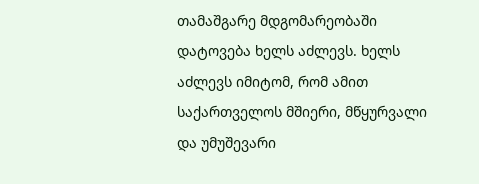თამაშგარე მდგომარეობაში დატოვება ხელს აძლევს. ხელს აძლევს იმიტომ, რომ ამით საქართველოს მშიერი, მწყურვალი და უმუშევარი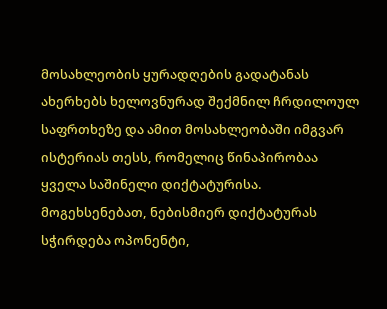მოსახლეობის ყურადღების გადატანას ახერხებს ხელოვნურად შექმნილ ჩრდილოულ საფრთხეზე და ამით მოსახლეობაში იმგვარ ისტერიას თესს, რომელიც წინაპირობაა ყველა საშინელი დიქტატურისა. მოგეხსენებათ, ნებისმიერ დიქტატურას სჭირდება ოპონენტი,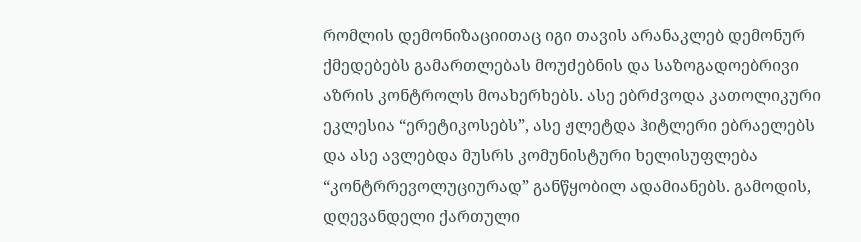რომლის დემონიზაციითაც იგი თავის არანაკლებ დემონურ ქმედებებს გამართლებას მოუძებნის და საზოგადოებრივი აზრის კონტროლს მოახერხებს. ასე ებრძვოდა კათოლიკური ეკლესია “ერეტიკოსებს”, ასე ჟლეტდა ჰიტლერი ებრაელებს და ასე ავლებდა მუსრს კომუნისტური ხელისუფლება “კონტრრევოლუციურად” განწყობილ ადამიანებს. გამოდის, დღევანდელი ქართული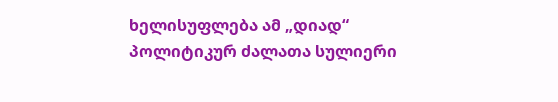ხელისუფლება ამ „დიად“ პოლიტიკურ ძალათა სულიერი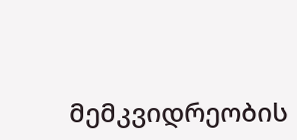მემკვიდრეობის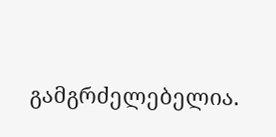გამგრძელებელია.